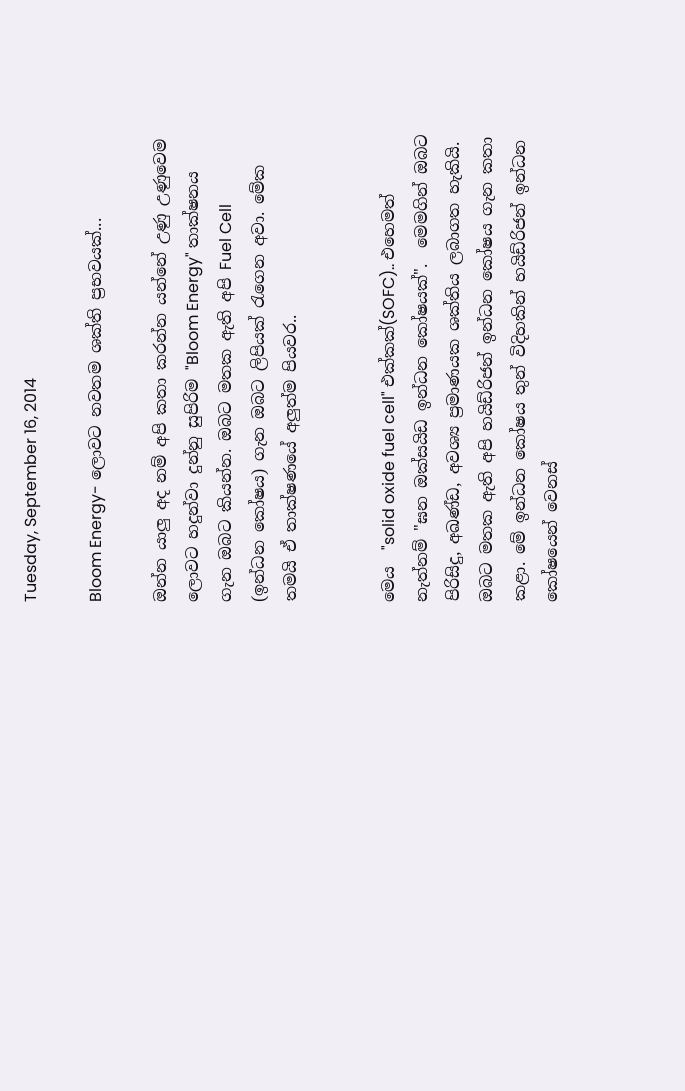Tuesday, September 16, 2014

Bloom Energy- ලොවට නවතම ශක්ති ප්‍රභවයක්...

ඔන්න යාලු අද නම් අපි කතා කරන්න යන්නේ උණු උණුවෙම ලොවට හදුන්වා දුන්නු සුපිරිම "Bloom Energy" තාක්ෂනය ගැන ඔබට කියන්න. ඔබට මතක ඇති අපි Fuel Cell (ඉන්ධන කෝෂය) ගැන ඔබට ලිපියක් රැගෙන අවා. මේක තමයි ඒ තාක්ෂණයේ අලුත්ම පියවර..


මෙය  "solid oxide fuel cell" එක්කක්(SOFC).. එහෙමත් නැත්නම් "ඝන ඔක්සයිඩ ඉන්ධන කෝෂයක්".  මෙමගින් ඔබට පිරිසිදු, අඛණ්ඩ, අවශ්‍ය ප්‍රමාණයක ශක්තිය ලබාගත හැකියි. ඔබට මතක ඇති අපි හයිඩ්රිජන් ඉන්ධන කෝෂය ගැන කතා කළා. මේ ඉන්ධන කෝෂය තුන් විදිහකින් හයිඩ්රිජන් ඉන්ධන කෝෂයෙන් වෙනස්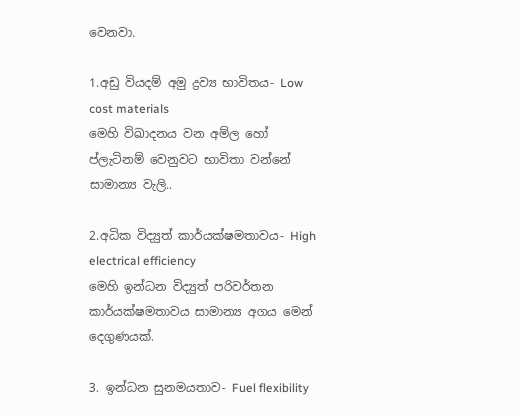වෙනවා.

1.අඩු වියදම් අමු ද්‍රව්‍ය භාවිතය- Low cost materials
මෙහි විඛාදනය වන අම්ල හෝ ප්ලැටිනම් වෙනුවට භාවිතා වන්නේ සාමාන්‍ය වැලි..

2.අධික විද්‍යුත් කාර්යක්ෂමතාවය- High electrical efficiency
මෙහි ඉන්ධන විද්‍යුත් පරිවර්තන කාර්යක්ෂමතාවය සාමාන්‍ය අගය මෙන් දෙගුණයක්.

3. ඉන්ධන සුනමයතාව- Fuel flexibility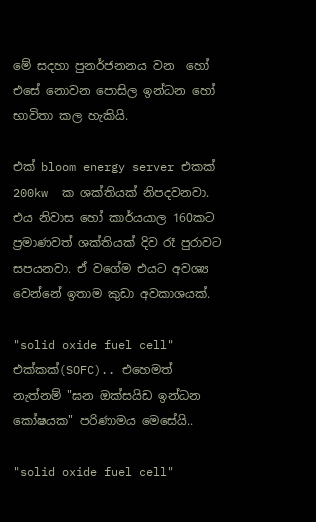මේ සදහා පුනර්ජනනය වන  හෝ එසේ නොවන පොසිල ඉන්ධන හෝ භාවිතා කල හැකියි.

එක් bloom energy server එකක් 200kw  ක ශක්තියක් නිපදවනවා. එය නිවාස හෝ කාර්යයාල 160කට ප්‍රමාණවත් ශක්තියක් දිව රෑ පුරාවට සපයනවා. ඒ වගේම එයට අවශ්‍ය වෙන්නේ ඉතාම කුඩා අවකාශයක්.

"solid oxide fuel cell" එක්කක්(SOFC).. එහෙමත් නැත්නම් "ඝන ඔක්සයිඩ ඉන්ධන කෝෂයක" පරිණාමය මෙසේයි..

"solid oxide fuel cell"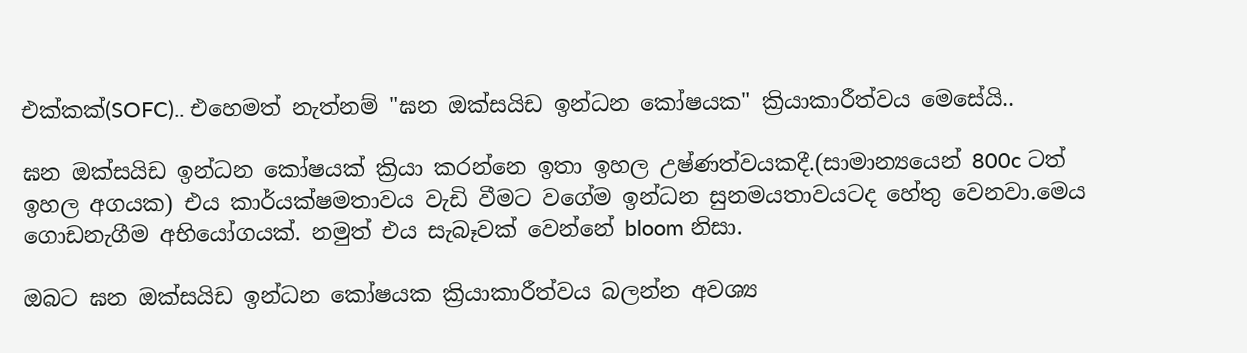එක්කක්(SOFC).. එහෙමත් නැත්නම් "ඝන ඔක්සයිඩ ඉන්ධන කෝෂයක" ක්‍රියාකාරීත්වය මෙසේයි..

ඝන ඔක්සයිඩ ඉන්ධන කෝෂයක් ක්‍රියා කරන්නෙ ඉතා ඉහල උෂ්ණත්වයකදී.(සාමාන්‍යයෙන් 800c ටත් ඉහල අගයක) එය කාර්යක්ෂමතාවය වැඩි වීමට වගේම ඉන්ධන සුනමයතාවයටද හේතු වෙනවා.මෙය ගොඩනැගීම අභියෝගයක්. නමුත් එය සැබෑවක් වෙන්නේ bloom නිසා.

ඔබට ඝන ඔක්සයිඩ ඉන්ධන කෝෂයක ක්‍රියාකාරීත්වය බලන්න අවශ්‍ය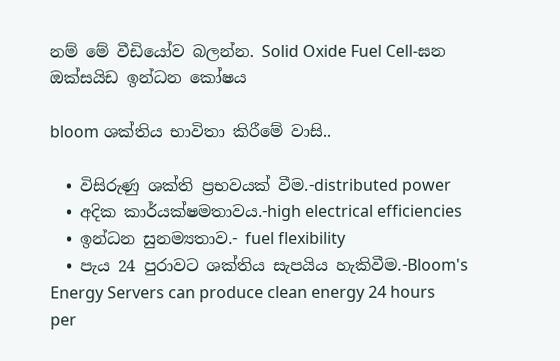නම් මේ වීඩියෝව බලන්න. Solid Oxide Fuel Cell-ඝන ඔක්සයිඩ ඉන්ධන කෝෂය

bloom ශක්තිය භාවිතා කිරීමේ වාසි..

  • විසිරුණු ශක්ති ප්‍රභවයක් වීම.-distributed power
  • අදික කාර්යක්ෂමතාවය.-high electrical efficiencies
  • ඉන්ධන සුනම්‍යතාව.- fuel flexibility
  • පැය 24 පුරාවට ශක්තිය සැපයිය හැකිවීම.-Bloom's Energy Servers can produce clean energy 24 hours per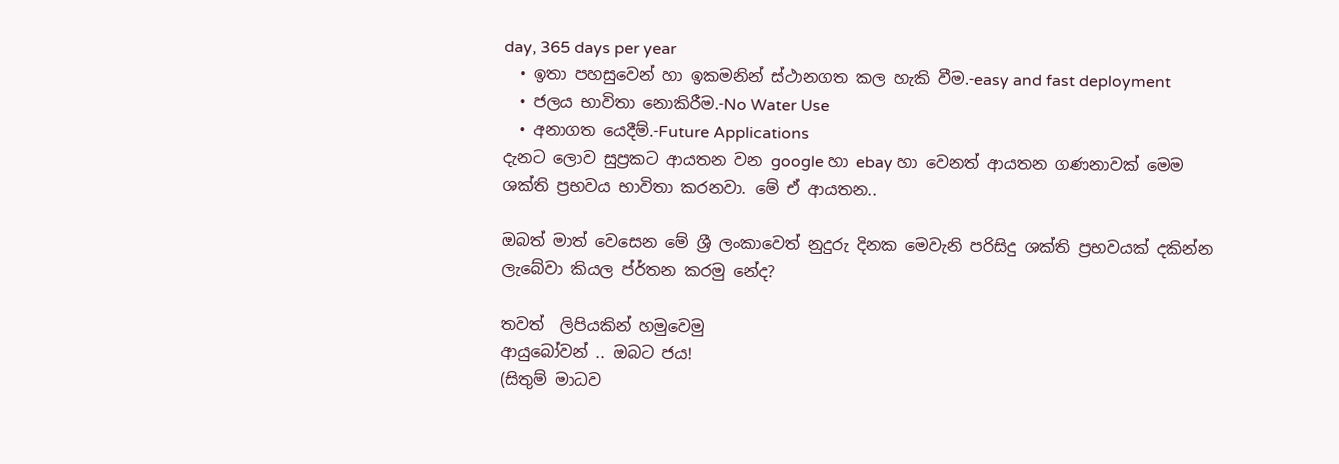day, 365 days per year
  • ඉතා පහසුවෙන් හා ඉකමනින් ස්ථානගත කල හැකි වීම.-easy and fast deployment
  • ජලය භාවිතා නොකිරීම.-No Water Use
  • අනාගත යෙදීම්.-Future Applications
දැනට ලොව සුප්‍රකට ආයතන වන google හා ebay හා වෙනත් ආයතන ගණනාවක් මෙම ශක්ති ප්‍රභවය භාවිතා කරනවා. මේ ඒ ආයතන..

ඔබත් මාත් වෙසෙන මේ ශ්‍රී ලංකාවෙත් නුදුරු දිනක මෙවැනි පරිසිදු ශක්ති ප්‍රභවයක් දකින්න ලැබේවා කියල ප්ර්තන කරමු නේද?

තවත්  ලිපියකින් හමුවෙමු
ආයුබෝවන් .. ඔබට ජය!
(සිතුම් මාධව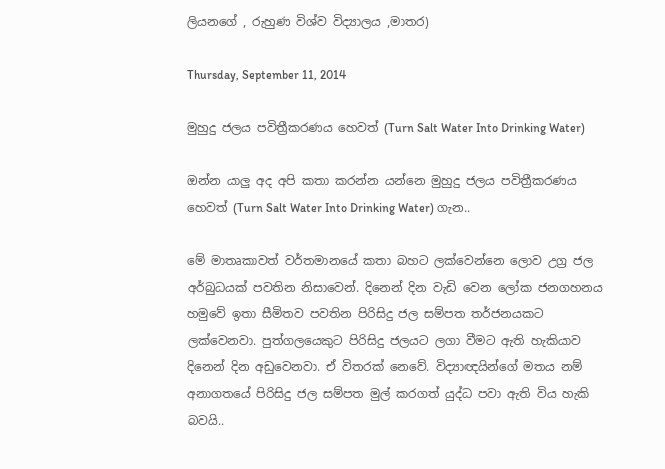ලියනගේ , රුහුණ විශ්ව විද්‍යාලය ,මාතර)

Thursday, September 11, 2014

මුහුදු ජලය පවිත්‍රීකරණය හෙවත් (Turn Salt Water Into Drinking Water)

ඔන්න යාලු අද අපි කතා කරන්න යන්නෙ මුහුදු ජලය පවිත්‍රීකරණය හෙවත් (Turn Salt Water Into Drinking Water) ගැන..

මේ මාතෘකාවත් වර්තමානයේ කතා බහට ලක්වෙන්නෙ ලොව උග්‍ර ජල අර්බුධයක් පවතින නිසාවෙන්. දිනෙන් දින වැඩි වෙන ලෝක ජනගහනය හමුවේ ඉතා සීමිතව පවතින පිරිසිදු ජල සම්පත තර්ජනයකට ලක්වෙනවා. පුත්ගලයෙකුට පිරිසිදු ජලයට ලගා වීමට ඇති හැකියාව දිනෙන් දින අඩුවෙනවා. ඒ විතරක් නෙවේ. විද්‍යාඥයින්ගේ මතය නම් අනාගතයේ පිරිසිදු ජල සම්පත මුල් කරගත් යුද්ධ පවා ඇති විය හැකි බවයි..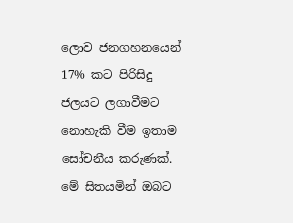ලොව ජනගහනයෙන් 17% කට පිරිසිදු ජලයට ලගාවීමට නොහැකි වීම ඉතාම සෝචනීය කරුණක්. මේ සිතයමින් ඔබට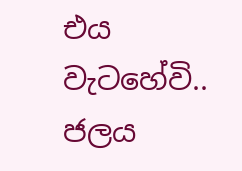එය වැටහේවි..
ජලය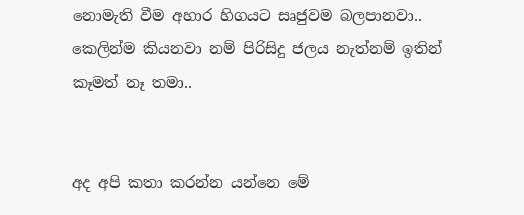නොමැති වීම අහාර හිගයට සෘජුවම බලපානවා.. කෙලින්ම කියනවා නම් පිරිසිදු ජලය නැත්නම් ඉතින් කෑමත් නෑ තමා..


අද අපි කතා කරන්න යන්නෙ මේ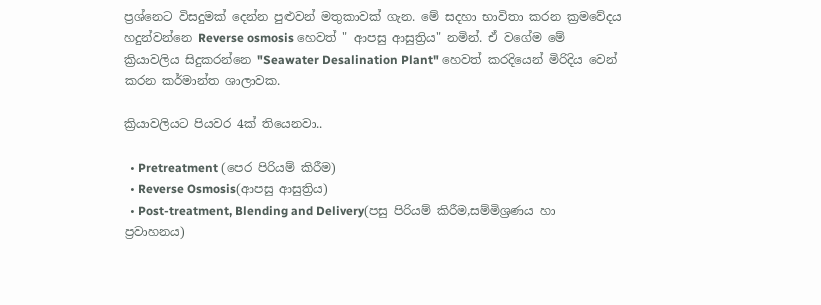ප්‍රශ්නෙට විසදුමක් දෙන්න පුළුවන් මතුකාවක් ගැන. මේ සදහා භාවිතා කරන ක්‍රමවේදය හදුන්වන්නෙ Reverse osmosis හෙවත් " ආපසු ආසුත්‍රිය" නමින්. ඒ වගේම මේ ක්‍රියාවලිය සිදුකරන්නෙ "Seawater Desalination Plant" හෙවත් කරදියෙන් මිරිදිය වෙන් කරන කර්මාන්ත ශාලාවක.

ක්‍රියාවලියට පියවර 4ක් තියෙනවා..

  • Pretreatment (පෙර පිරියම් කිරීම)
  • Reverse Osmosis(ආපසු ආසුත්‍රිය)
  • Post-treatment, Blending and Delivery(පසු පිරියම් කිරීම,සම්මිශ්‍රණය හා ප්‍රවාහනය)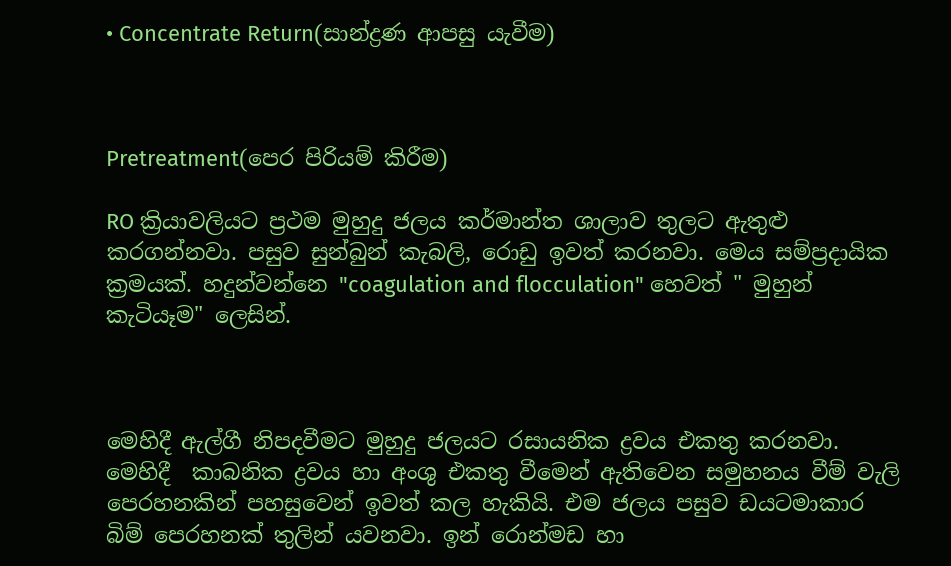• Concentrate Return(සාන්ද්‍රණ ආපසු යැවීම)



Pretreatment(පෙර පිරියම් කිරීම)

RO ක්‍රියාවලියට ප්‍රථම මුහුදු ජලය කර්මාන්ත ශාලාව තුලට ඇතුළු කරගන්නවා. පසුව සුන්බුන් කැබලි, රොඩු ඉවත් කරනවා. මෙය සම්ප්‍රදායික ක්‍රමයක්. හදුන්වන්නෙ "coagulation and flocculation" හෙවත් " මුහුන් කැටියෑම" ලෙසින්.



මෙහිදී ඇල්ගී නිපදවීමට මුහුදු ජලයට රසායනික ද්‍රවය එකතු කරනවා. මෙහිදී  කාබනික ද්‍රවය හා අංශු එකතු වීමෙන් ඇතිවෙන සමුහනය වීම් වැලි පෙරහනකින් පහසුවෙන් ඉවත් කල හැකියි. එම ජලය පසුව ඩයටමාකාර බිම් පෙරහනක් තුලින් යවනවා. ඉන් රොන්මඩ හා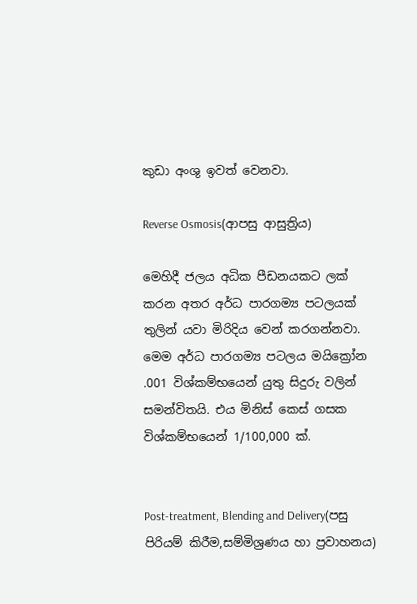කුඩා අංශු ඉවත් වෙනවා.

Reverse Osmosis(ආපසු ආසුත්‍රිය)

මෙහිදී ජලය අධික පීඩනයකට ලක් කරන අතර අර්ධ පාරගම්‍ය පටලයක් තුලින් යවා මිරිදිය වෙන් කරගන්නවා. මෙම අර්ධ පාරගම්‍ය පටලය මයික්‍රෝන .001 විශ්කම්භයෙන් යුතු සිදුරු වලින් සමන්විතයි. එය මිනිස් කෙස් ගසක විශ්කම්භයෙන් 1/100,000 ක්.


Post-treatment, Blending and Delivery(පසු පිරියම් කිරීම,සම්මිශ්‍රණය හා ප්‍රවාහනය)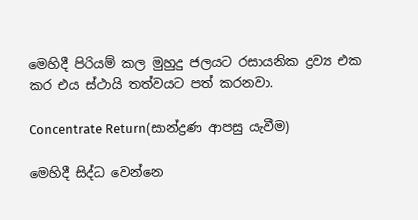මෙහිදී පිරියම් කල මුහුදු ජලයට රසායනික ද්‍රව්‍ය එක කර එය ස්ථායි තත්වයට පත් කරනවා.

Concentrate Return(සාන්ද්‍රණ ආපසු යැවීම)

මෙහිදී සිද්ධ වෙන්නෙ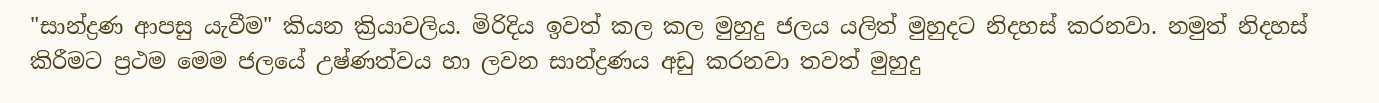"සාන්ද්‍රණ ආපසු යැවීම" කියන ක්‍රියාවලිය. මිරිදිය ඉවත් කල කල මුහුදු ජලය යලිත් මුහුදට නිදහස් කරනවා. නමුත් නිදහස් කිරීමට ප්‍රථම මෙම ජලයේ උෂ්ණත්වය හා ලවන සාන්ද්‍රණය අඩු කරනවා තවත් මුහුදු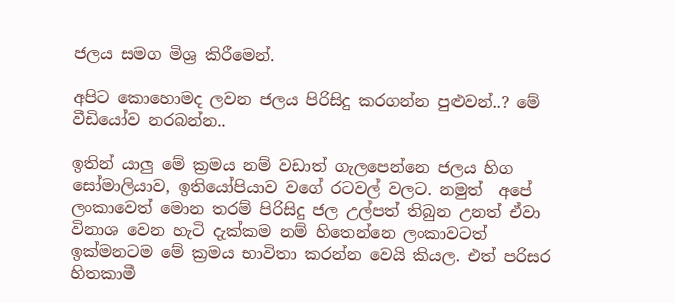ජලය සමග මිශ්‍ර කිරීමෙන්.

අපිට කොහොමද ලවන ජලය පිරිසිදු කරගන්න පුළුවන්..? මේ වීඩියෝව නරබන්න..

ඉතින් යාලු මේ ක්‍රමය නම් වඩාත් ගැලපෙන්නෙ ජලය හිග සෝමාලියාව, ඉතියෝපියාව වගේ රටවල් වලට. නමුත්  අපේ ලංකාවෙත් මොන තරම් පිරිසිදු ජල උල්පත් තිබුන උනත් ඒවා විනාශ වෙන හැටි දැක්කම නම් හිතෙන්නෙ ලංකාවටත් ඉක්මනටම මේ ක්‍රමය භාවිතා කරන්න වෙයි කියල. එත් පරිසර හිතකාමී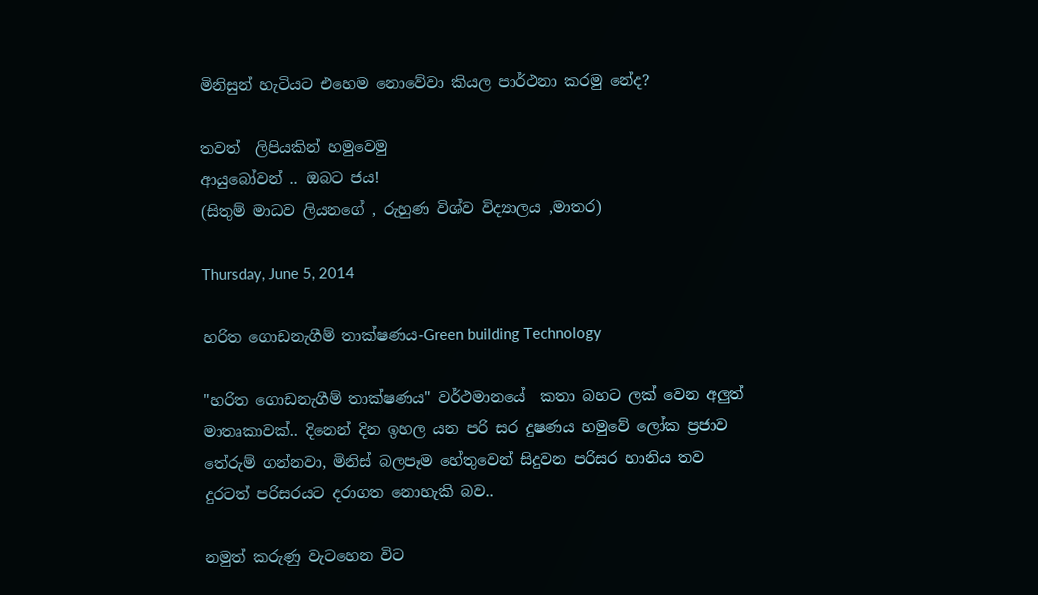මිනිසුන් හැටියට එහෙම නොවේවා කියල පාර්ථනා කරමු නේද?

තවත්  ලිපියකින් හමුවෙමු
ආයුබෝවන් .. ඔබට ජය!
(සිතුම් මාධව ලියනගේ , රුහුණ විශ්ව විද්‍යාලය ,මාතර)

Thursday, June 5, 2014

හරිත ගොඩනැගීම් තාක්ෂණය-Green building Technology

"හරිත ගොඩනැගීම් තාක්ෂණය" වර්ථමානයේ  කතා බහට ලක් වෙන අලුත් මාතෘකාවක්.. දිනෙන් දින ඉහල යන පරි සර දුෂණය හමුවේ ලෝක ප්‍රජාව තේරුම් ගන්නවා, මිනිස් බලපෑම හේතුවෙන් සිදුවන පරිසර හානිය තව දුරටත් පරිසරයට දරාගත නොහැකි බව..

නමුත් කරුණු වැටහෙන විට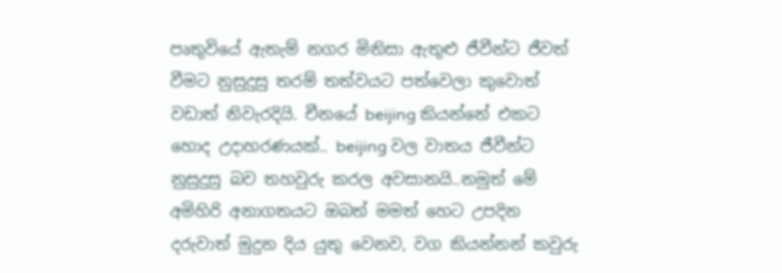පෘතුවියේ ඇතැම් නගර මිනිසා ඇතුළු ජීවීන්ට ජීවත් වීමට නුසුදුසු තරම් තත්වයට පත්වෙලා කුවොත් වඩාත් නිවැරදියි. චීනයේ beijing කියන්නේ එකට හොද උදාහරණයක්.. beijing වල වාතය ජීවීන්ට නුසුදුසු බව තහවුරු කරල අවසානයි..නමුත් මේ අමිහිරි අනාගතයට ඔබත් මමත් හෙට උපදින දරුවාත් මුදුන දිය යුතු වෙනව, වග කියන්නන් කවුරු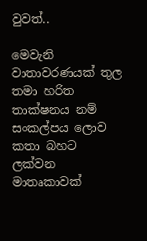වුවත්..

මෙවැනි වාතාවරණයක් තුල තමා හරිත තාක්ෂනය නම් සංකල්පය ලොව කතා බහට ලක්වන මාතෘකාවක්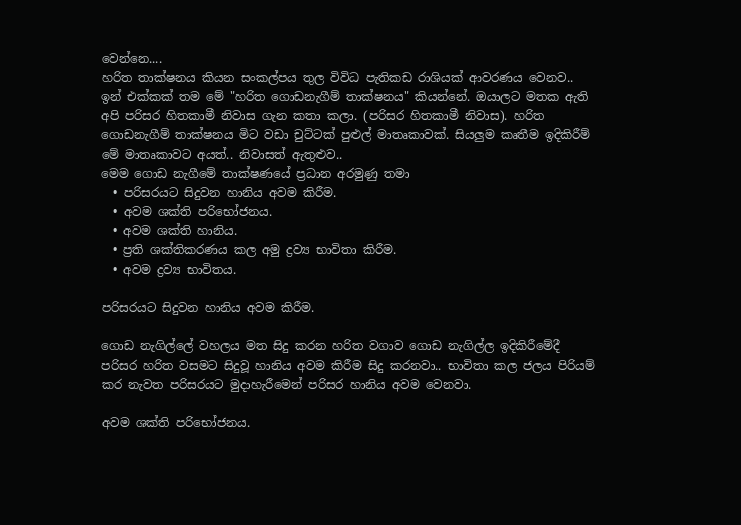වෙන්නෙ....
හරිත තාක්ෂනය කියන සංකල්පය තුල විවිධ පැතිකඩ රාශියක් ආවරණය වෙනව.. ඉන් එක්කක් තම මේ "හරිත ගොඩනැගීම් තාක්ෂනය" කියන්නේ. ඔයාලට මතක ඇති අපි පරිසර හිතකාමී නිවාස ගැන කතා කලා. (පරිසර හිතකාමී නිවාස). හරිත ගොඩනැගීම් තාක්ෂනය මිට වඩා චුට්ටක් පුළුල් මාතෘකාවක්. සියලුම කෘතීම ඉදිකිරීම් මේ මාතෘකාවට අයත්.. නිවාසත් ඇතුළුව..
මෙම ගොඩ නැගීමේ තාක්ෂණයේ ප්‍රධාන අරමුණු තමා
  • පරිසරයට සිදුවන හානිය අවම කිරීම.
  • අවම ශක්ති පරිභෝජනය.
  • අවම ශක්ති හානිය.
  • ප්‍රති ශක්තිකරණය කල අමු ද්‍රව්‍ය භාවිතා කිරීම.
  • අවම ද්‍රව්‍ය භාවිතය.

පරිසරයට සිදුවන හානිය අවම කිරීම.

ගොඩ නැගිල්ලේ වහලය මත සිදු කරන හරිත වගාව ගොඩ නැගිල්ල ඉදිකිරීමේදී පරිසර හරිත වසමට සිදුවූ හානිය අවම කිරීම සිදු කරනවා.. භාවිතා කල ජලය පිරියම් කර නැවත පරිසරයට මුදාහැරීමෙන් පරිසර හානිය අවම වෙනවා.

අවම ශක්ති පරිභෝජනය.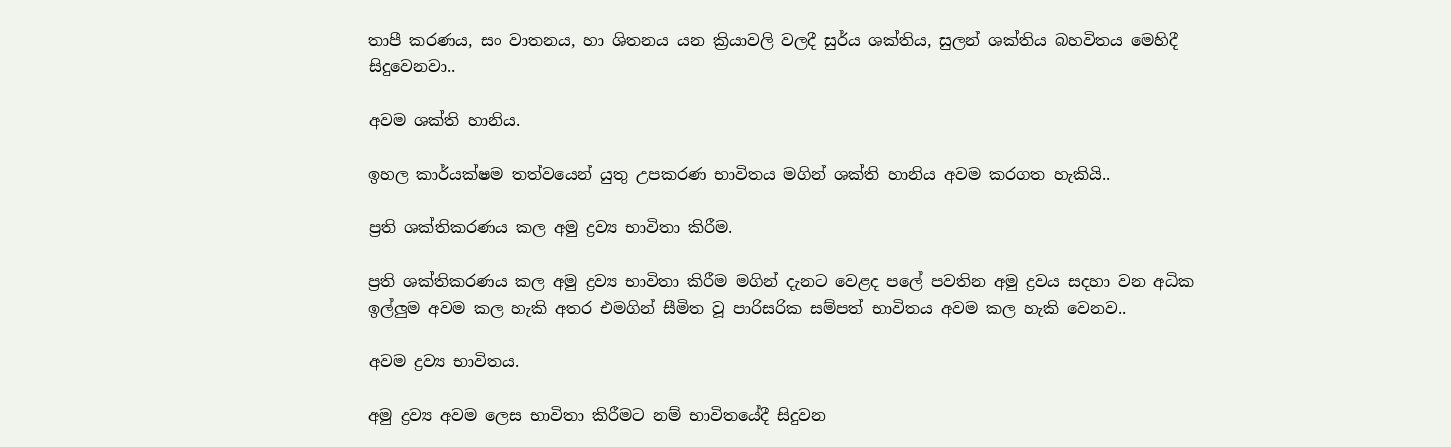තාපී කරණය, සං වාතනය, හා ශිතනය යන ක්‍රියාවලි වලදී සුර්ය ශක්තිය, සුලන් ශක්තිය බහවිතය මෙහිදී සිදුවෙනවා..

අවම ශක්ති හානිය.

ඉහල කාර්යක්ෂම තත්වයෙන් යුතු උපකරණ භාවිතය මගින් ශක්ති හානිය අවම කරගත හැකියි..

ප්‍රති ශක්තිකරණය කල අමු ද්‍රව්‍ය භාවිතා කිරීම.

ප්‍රති ශක්තිකරණය කල අමු ද්‍රව්‍ය භාවිතා කිරීම මගින් දැනට වෙළද පලේ පවතින අමු ද්‍රවය සදහා වන අධික ඉල්ලුම අවම කල හැකි අතර එමගින් සීමිත වූ පාරිසරික සම්පත් භාවිතය අවම කල හැකි වෙනව..

අවම ද්‍රව්‍ය භාවිතය.

අමු ද්‍රව්‍ය අවම ලෙස භාවිතා කිරීමට නම් භාවිතයේදී සිදුවන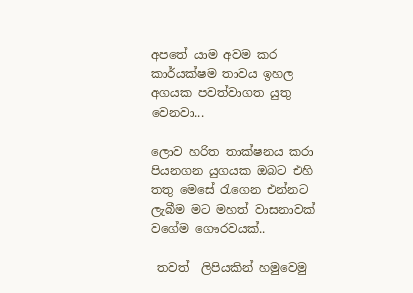අපතේ යාම අවම කර කාර්යක්ෂම තාවය ඉහල අගයක පවත්වාගත යුතු වෙනවා...

ලොව හරිත තාක්ෂනය කරා පියනගන යුගයක ඔබට එහි තතු මෙසේ රැගෙන එන්නට ලැබීම මට මහත් වාසනාවක් වගේම ගෞරවයක්..

 තවත්  ලිපියකින් හමුවෙමු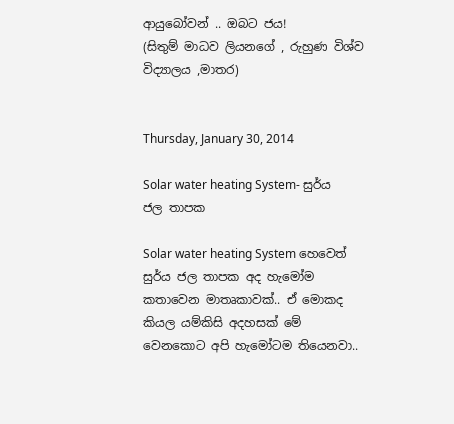ආයුබෝවන් .. ඔබට ජය!
(සිතුම් මාධව ලියනගේ , රුහුණ විශ්ව විද්‍යාලය ,මාතර)


Thursday, January 30, 2014

Solar water heating System- සුර්ය ජල තාපක

Solar water heating System හෙවෙත් සුර්ය ජල තාපක අද හැමෝම කතාවෙන මාතෘකාවක්.. ඒ මොකද කියල යම්කිසි අදහසක් මේ වෙනකොට අපි හැමෝටම තියෙනවා..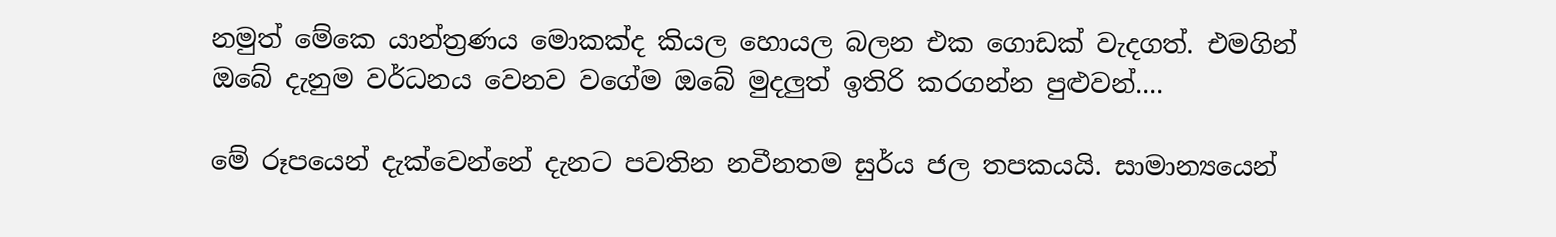නමුත් මේකෙ යාන්ත්‍රණය මොකක්ද කියල හොයල බලන එක ගොඩක් වැදගත්. එමගින් ඔබේ දැනුම වර්ධනය වෙනව වගේම ඔබේ මුදලුත් ඉතිරි කරගන්න පුළුවන්....

මේ රූපයෙන් දැක්වෙන්නේ දැනට පවතින නවීනතම සුර්ය ජල තපකයයි. සාමාන්‍යයෙන්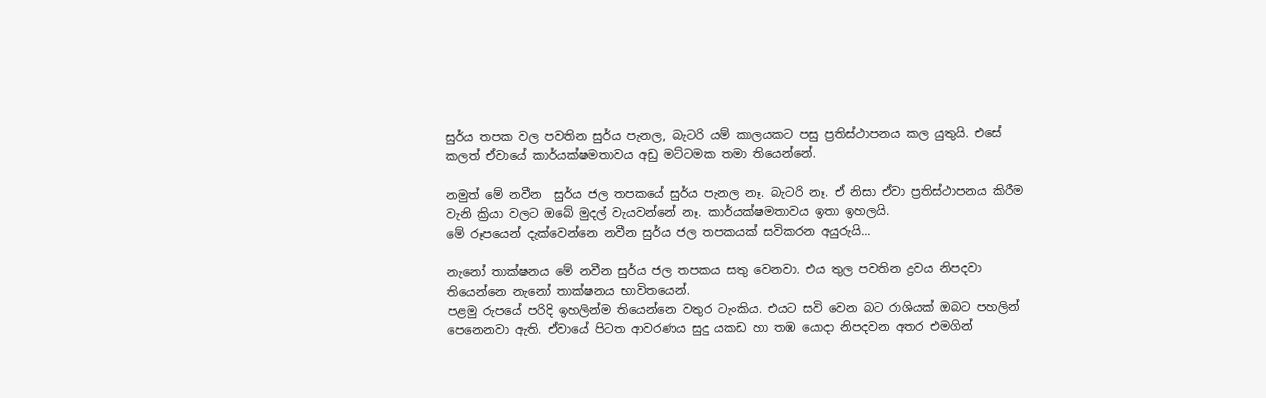සුර්ය තපක වල පවතින සුර්ය පැනල, බැටරි යම් කාලයකට පසු ප්‍රතිස්ථාපනය කල යුතුයි. එසේ කලත් ඒවායේ කාර්යක්ෂමතාවය අඩු මට්ටමක තමා තියෙන්නේ.

නමුත් මේ නවීන  සුර්ය ජල තපකයේ සුර්ය පැනල නෑ. බැටරි නෑ. ඒ නිසා ඒවා ප්‍රතිස්ථාපනය කිරීම වැනි ක්‍රියා වලට ඔබේ මුදල් වැයවන්නේ නෑ. කාර්යක්ෂමතාවය ඉතා ඉහලයි.
මේ රූපයෙන් දැක්වෙන්නෙ නවීන සුර්ය ජල තපකයක් සවිකරන අයුරුයි...

නැනෝ තාක්ෂනය මේ නවීන සුර්ය ජල තපකය සතු වෙනවා. එය තුල පවතින ද්‍රවය නිපදවා තියෙන්නෙ නැනෝ තාක්ෂනය භාවිතයෙන්.
පළමු රුපයේ පරිදි ඉහලින්ම තියෙන්නෙ වතුර ටැංකිය. එයට සවි වෙන බට රාශියක් ඔබට පහලින් පෙනෙනවා ඇති. ඒවායේ පිටත ආවරණය සුදු යකඩ හා තඹ යොදා නිපදවන අතර එමගින්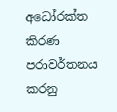අධෝරක්ත කිරණ පරාවර්තනය කරනු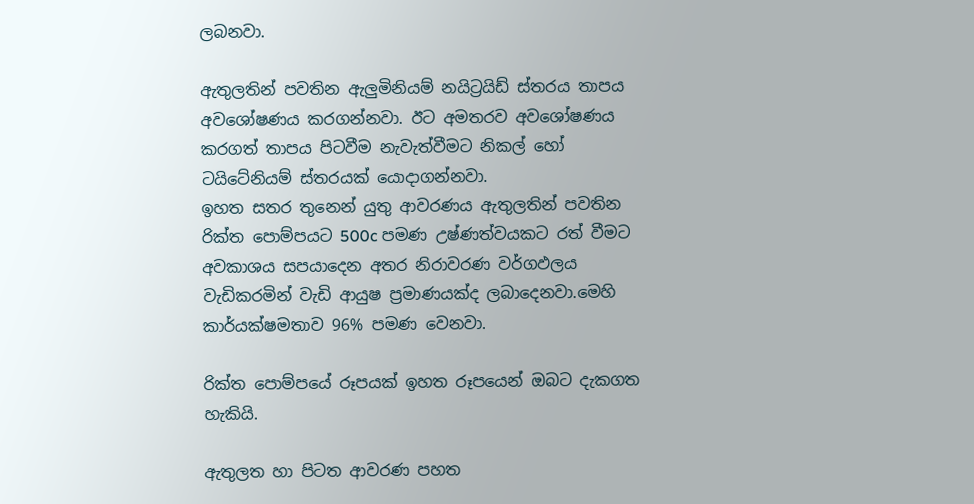ලබනවා.

ඇතුලතින් පවතින ඇලුමිනියම් නයිට්‍රයිඩ් ස්තරය තාපය අවශෝෂණය කරගන්නවා. ඊට අමතරව අවශෝෂණය කරගත් තාපය පිටවීම නැවැත්වීමට නිකල් හෝ ටයිටේනියම් ස්තරයක් යොදාගන්නවා.
ඉහත සතර තුනෙන් යුතු ආවරණය ඇතුලතින් පවතින රික්ත පොම්පයට 500c පමණ උෂ්ණත්වයකට රත් වීමට අවකාශය සපයාදෙන අතර නිරාවරණ වර්ගඵලය වැඩිකරමින් වැඩි ආයුෂ ප්‍රමාණයක්ද ලබාදෙනවා.මෙහි කාර්යක්ෂමතාව 96% පමණ වෙනවා.

රික්ත පොම්පයේ රූපයක් ඉහත රූපයෙන් ඔබට දැකගත හැකියි.

ඇතුලත හා පිටත ආවරණ පහත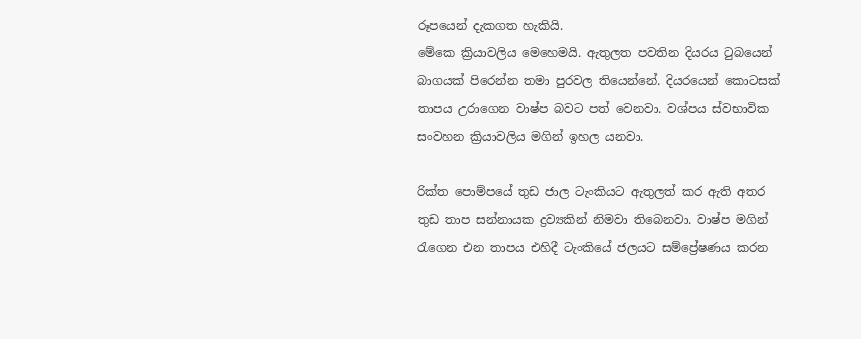රූපයෙන් දැකගත හැකියි.
මේකෙ ක්‍රියාවලිය මෙහෙමයි. ඇතුලත පවතින දියරය ටුබයෙන් බාගයක් පිරෙන්න තමා පුරවල තියෙන්නේ. දියරයෙන් කොටසක් තාපය උරාගෙන වාෂ්ප බවට පත් වෙනවා. වශ්පය ස්වභාවික සංවහන ක්‍රියාවලිය මගින් ඉහල යනවා.

රික්ත පොම්පයේ තුඩ ජාල ටැංකියට ඇතුලත් කර ඇති අතර තුඩ තාප සන්නායක ද්‍රව්‍යකින් නිමවා තිබෙනවා. වාෂ්ප මගින් රැගෙන එන තාපය එහිදී ටැංකියේ ජලයට සම්ප්‍රේෂණය කරන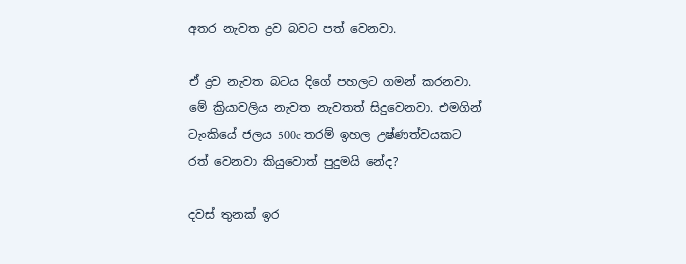අතර නැවත ද්‍රව බවට පත් වෙනවා.

ඒ ද්‍රව නැවත බටය දිගේ පහලට ගමන් කරනවා. මේ ක්‍රියාවලිය නැවත නැවතත් සිදුවෙනවා. එමගින් ටැංකියේ ජලය 500c තරම් ඉහල උෂ්ණත්වයකට රත් වෙනවා කියුවොත් පුදුමයි නේද?

දවස් තුනක් ඉර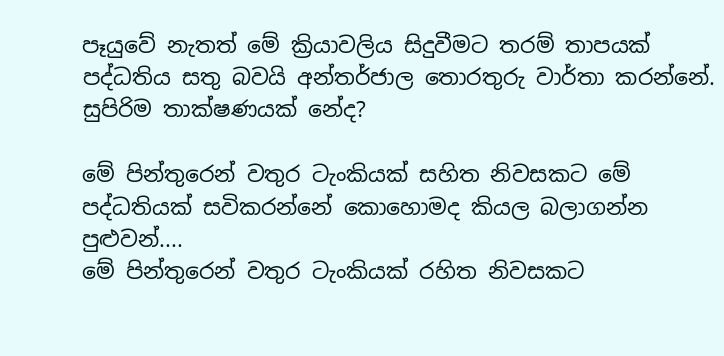පෑයුවේ නැතත් මේ ක්‍රියාවලිය සිදුවීමට තරම් තාපයක් පද්ධතිය සතු බවයි අන්තර්ජාල තොරතුරු වාර්තා කරන්නේ. සුපිරිම තාක්ෂණයක් නේද?

මේ පින්තුරෙන් වතුර ටැංකියක් සහිත නිවසකට මේ පද්ධතියක් සවිකරන්නේ කොහොමද කියල බලාගන්න පුළුවන්....
මේ පින්තුරෙන් වතුර ටැංකියක් රහිත නිවසකට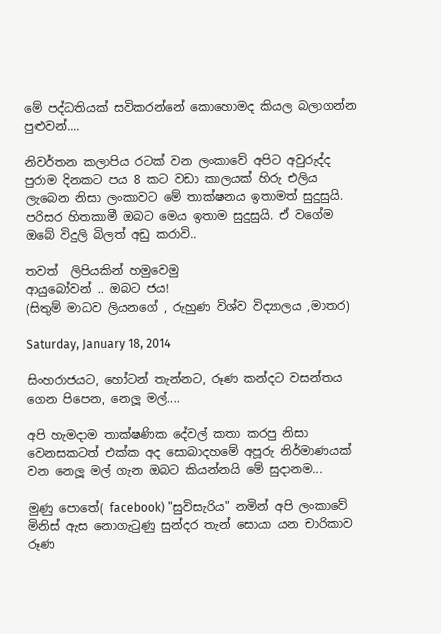මේ පද්ධතියක් සවිකරන්නේ කොහොමද කියල බලාගන්න පුළුවන්....

නිවර්තන කලාපිය රටක් වන ලංකාවේ අපිට අවුරුද්ද පුරාම දිනකට පය 8 කට වඩා කාලයක් හිරු එලිය ලැබෙන නිසා ලංකාවට මේ තාක්ෂනය ඉතාමත් සුදුසුයි. පරිසර හිතකාමී ඔබට මෙය ඉතාම සුදුසුයි. ඒ වගේම ඔබේ විදුලි බිලත් අඩු කරාවි..

තවත්  ලිපියකින් හමුවෙමු
ආයුබෝවන් .. ඔබට ජය!
(සිතුම් මාධව ලියනගේ , රුහුණ විශ්ව විද්‍යාලය ,මාතර)

Saturday, January 18, 2014

සිංහරාජයට, හෝටන් තැන්නට, රූණ කන්දට වසන්තය ගෙන පිපෙන, නෙලූ මල්....

අපි හැමදාම තාක්ෂණික දේවල් කතා කරපු නිසා වෙනසකටත් එක්ක අද සොබාදහමේ අපූරු නිර්මාණයක් වන නෙලූ මල් ගැන ඔබට කියන්නයි මේ සුදානම...

මුණු පොතේ( facebook) "සුවිසැරිය" නමින් අපි ලංකාවේ මිනිස් ඇස නොගැටුණු සුන්දර තැන් සොයා යන චාරිකාව රූණ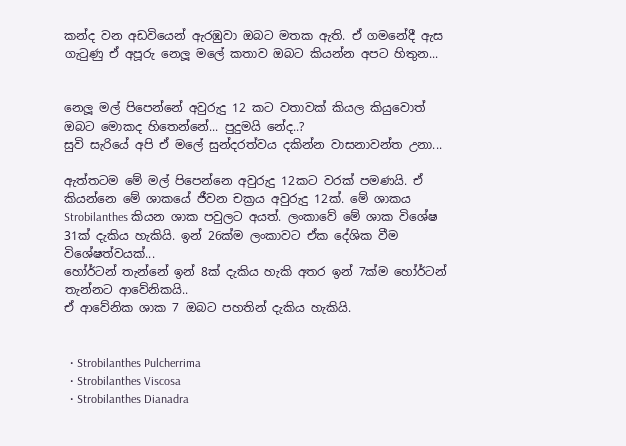කන්ද වන අඩවියෙන් ඇරඹුවා ඔබට මතක ඇති. ඒ ගමනේදී ඇස ගැටුණු ඒ අපූරු නෙලූ මලේ කතාව ඔබට කියන්න අපට හිතුන...


නෙලූ මල් පිපෙන්නේ අවුරුදු 12 කට වතාවක් කියල කියුවොත් ඔබට මොකද හිතෙන්නේ... පුදුමයි නේද..?
සුවි සැරියේ අපි ඒ මලේ සුන්දරත්වය දකින්න වාසනාවන්ත උනා...

ඇත්තටම මේ මල් පිපෙන්නෙ අවුරුදු 12කට වරක් පමණයි. ඒ කියන්නෙ මේ ශාකයේ ජීවන චක්‍රය අවුරුදු 12ක්. මේ ශාකය Strobilanthes කියන ශාක පවුලට අයත්. ලංකාවේ මේ ශාක විශේෂ 31ක් දැකිය හැකියි. ඉන් 26ක්ම ලංකාවට ඒක දේශික වීම විශේෂත්වයක්...
හෝර්ටන් තැන්නේ ඉන් 8ක් දැකිය හැකි අතර ඉන් 7ක්ම හෝර්ටන් තැන්නට ආවේනිකයි..
ඒ ආවේනික ශාක 7 ඔබට පහතින් දැකිය හැකියි.


  • Strobilanthes Pulcherrima
  • Strobilanthes Viscosa
  • Strobilanthes Dianadra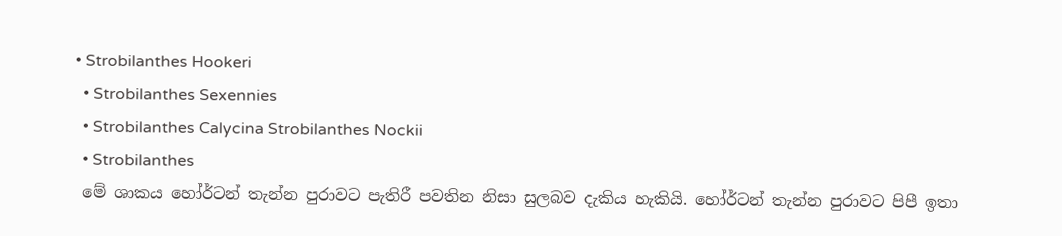• Strobilanthes Hookeri
  • Strobilanthes Sexennies
  • Strobilanthes Calycina Strobilanthes Nockii
  • Strobilanthes
 මේ ශාකය හෝර්ටන් තැන්න පුරාවට පැතිරී පවතින නිසා සුලබව දැකිය හැකියි. හෝර්ටන් තැන්න පුරාවට පිපී ඉතා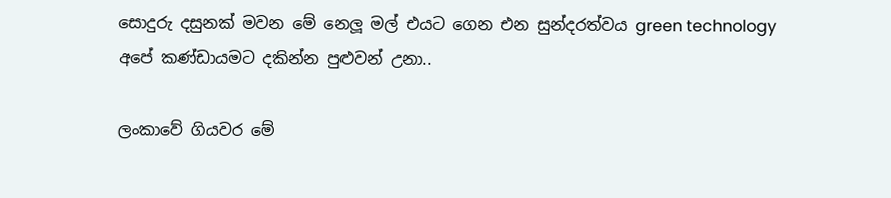සොදුරු දසුනක් මවන මේ නෙලූ මල් එයට ගෙන එන සුන්දරත්වය green technology අපේ කණ්ඩායමට දකින්න පුළුවන් උනා..

ලංකාවේ ගියවර මේ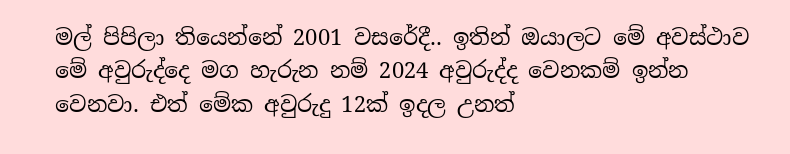මල් පිපිලා තියෙන්නේ 2001 වසරේදී.. ඉතින් ඔයාලට මේ අවස්ථාව මේ අවුරුද්දෙ මග හැරුන නම් 2024 අවුරුද්ද වෙනකම් ඉන්න වෙනවා. එත් මේක අවුරුදු 12ක් ඉදල උනත්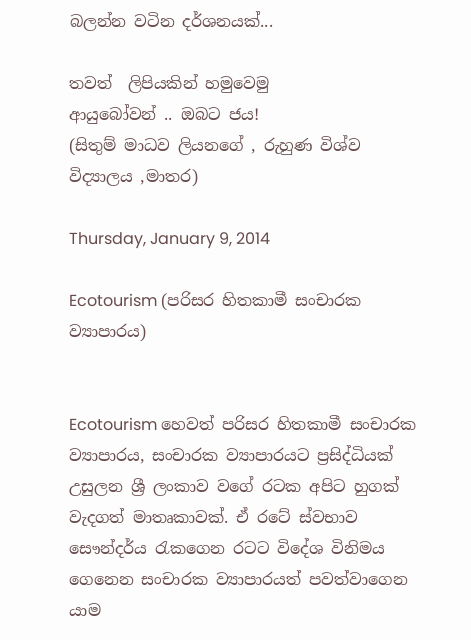බලන්න වටින දර්ශනයක්...

තවත්  ලිපියකින් හමුවෙමු
ආයුබෝවන් .. ඔබට ජය!
(සිතුම් මාධව ලියනගේ , රුහුණ විශ්ව විද්‍යාලය ,මාතර)

Thursday, January 9, 2014

Ecotourism (පරිසර හිතකාමී සංචාරක ව්‍යාපාරය)


Ecotourism හෙවත් පරිසර හිතකාමී සංචාරක ව්‍යාපාරය, සංචාරක ව්‍යාපාරයට ප්‍රසිද්ධියක් උසුලන ශ්‍රී ලංකාව වගේ රටක අපිට හුගක් වැදගත් මාතෘකාවක්. ඒ රටේ ස්වභාව සෞන්දර්ය රැකගෙන රටට විදේශ විනිමය ගෙනෙන සංචාරක ව්‍යාපාරයත් පවත්වාගෙන යාම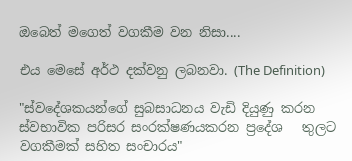ඔබෙත් මගෙත් වගකීම වන නිසා....

එය මෙසේ අර්ථ දක්වනු ලබනවා. (The Definition)

"ස්වදේශකයන්ගේ සුබසාධනය වැඩි දියුණු කරන  ස්වභාවික පරිසර සංරක්ෂණයකරන ප්‍රදේශ   තුලට වගකීමක් සහිත සංචාරය"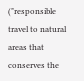("responsible travel to natural areas that conserves the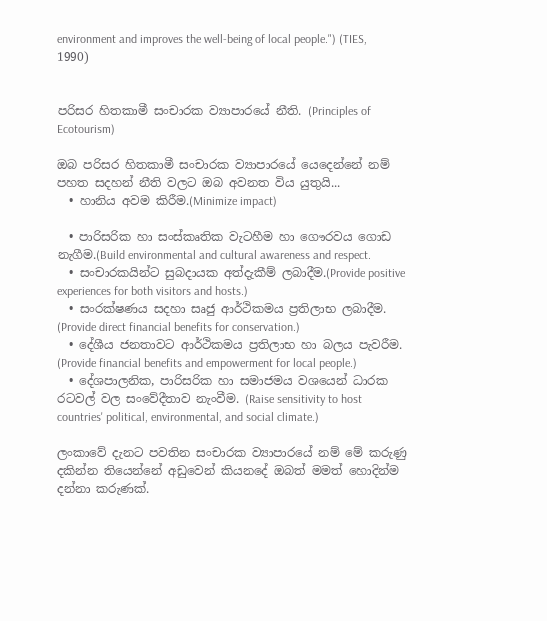environment and improves the well-being of local people.") (TIES, 1990)


පරිසර හිතකාමී සංචාරක ව්‍යාපාරයේ නීති. (Principles of Ecotourism)

ඔබ පරිසර හිතකාමී සංචාරක ව්‍යාපාරයේ යෙදෙන්නේ නම් පහත සදහන් නීති වලට ඔබ අවනත විය යුතුයි...
  • හානිය අවම කිරීම.(Minimize impact)

  • පාරිසරික හා සංස්කෘතික වැටහීම හා ගෞරවය ගොඩ නැගීම.(Build environmental and cultural awareness and respect.
  • සංචාරකයින්ට සුබදායක අත්දැකීම් ලබාදීම.(Provide positive experiences for both visitors and hosts.)
  • සංරක්ෂණය සදහා සෘජු ආර්ථිකමය ප්‍රතිලාභ ලබාදීම. (Provide direct financial benefits for conservation.)
  • දේශීය ජනතාවට ආර්ථිකමය ප්‍රතිලාභ හා බලය පැවරීම. (Provide financial benefits and empowerment for local people.)
  • දේශපාලනික, පාරිසරික හා සමාජමය වශයෙන් ධාරක රටවල් වල සංවේදීතාව නැංවීම. (Raise sensitivity to host countries' political, environmental, and social climate.)

ලංකාවේ දැනට පවතින සංචාරක ව්‍යාපාරයේ නම් මේ කරුණු දකින්න තියෙන්නේ අඩුවෙන් කියනදේ ඔබත් මමත් හොදින්ම දන්නා කරුණක්.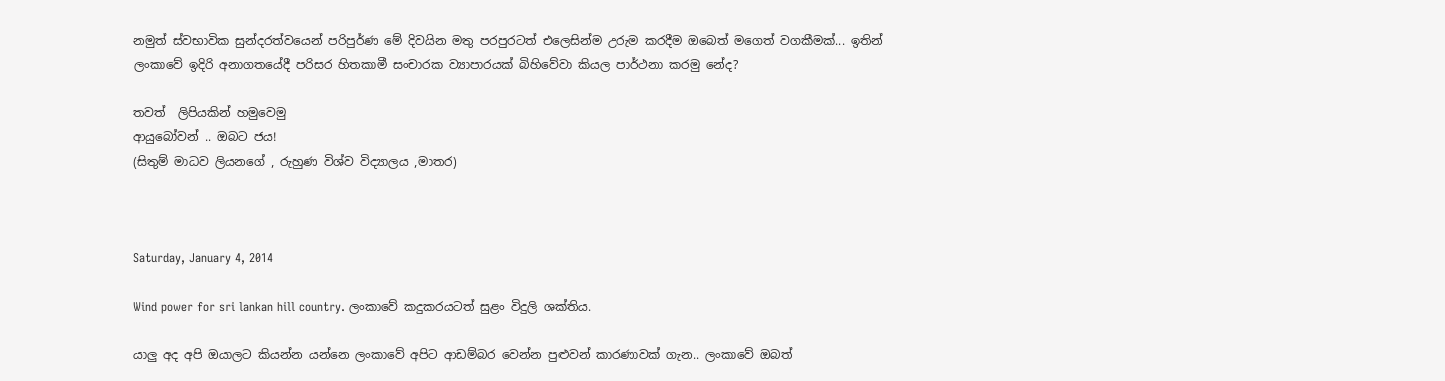නමුත් ස්වභාවික සුන්දරත්වයෙන් පරිපුර්ණ මේ දිවයින මතු පරපුරටත් එලෙසින්ම උරුම කරදීම ඔබෙත් මගෙත් වගකීමක්... ඉතින් ලංකාවේ ඉදිරි අනාගතයේදී පරිසර හිතකාමී සංචාරක ව්‍යාපාරයක් බිහිවේවා කියල පාර්ථනා කරමු නේද?

තවත්  ලිපියකින් හමුවෙමු
ආයුබෝවන් .. ඔබට ජය!
(සිතුම් මාධව ලියනගේ , රුහුණ විශ්ව විද්‍යාලය ,මාතර)



Saturday, January 4, 2014

Wind power for sri lankan hill country. ලංකාවේ කදුකරයටත් සුළං විදුලි ශක්තිය.

යාලු අද අපි ඔයාලට කියන්න යන්නෙ ලංකාවේ අපිට ආඩම්බර වෙන්න පුළුවන් කාරණාවක් ගැන.. ලංකාවේ ඔබත්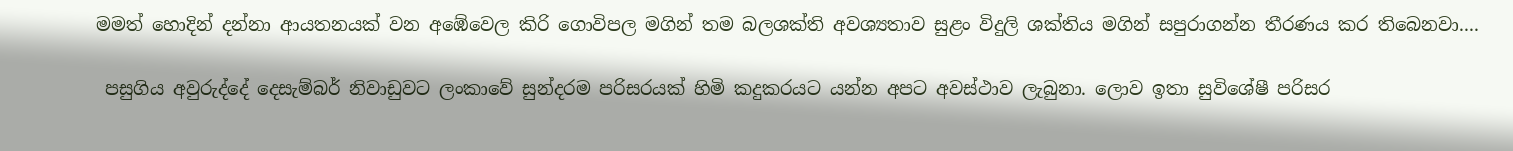මමත් හොදින් දන්නා ආයතනයක් වන අඹේවෙල කිරි ගොවිපල මගින් තම බලශක්ති අවශ්‍යතාව සුළං විදුලි ශක්තිය මගින් සපුරාගන්න තීරණය කර තිබෙනවා....

 පසුගිය අවුරුද්දේ දෙසැම්බර් නිවාඩුවට ලංකාවේ සුන්දරම පරිසරයක් හිමි කදුකරයට යන්න අපට අවස්ථාව ලැබුනා. ලොව ඉතා සුවිශේෂී පරිසර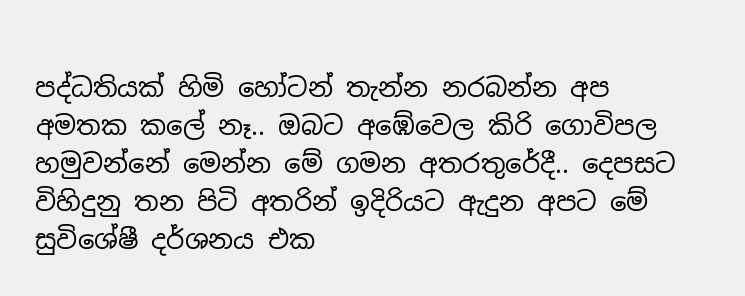පද්ධතියක් හිමි හෝටන් තැන්න නරබන්න අප අමතක කලේ නෑ.. ඔබට අඹේවෙල කිරි ගොවිපල හමුවන්නේ මෙන්න මේ ගමන අතරතුරේදී.. දෙපසට විහිදුනු තන පිටි අතරින් ඉදිරියට ඇදුන අපට මේ සුවිශේෂී දර්ශනය එක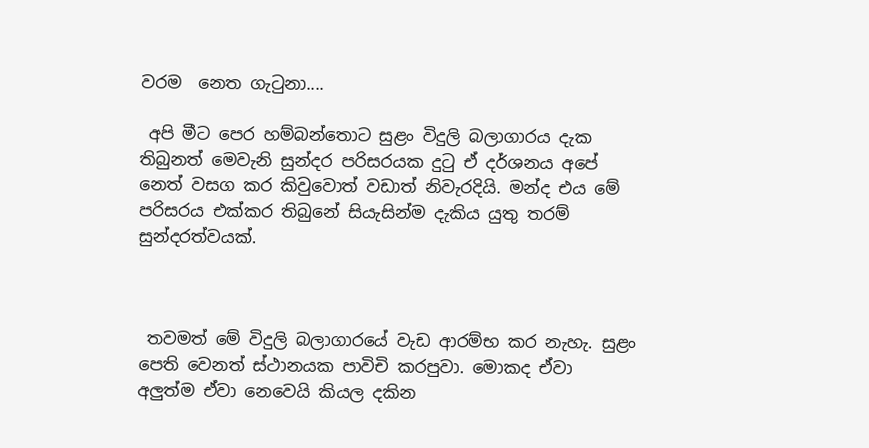වරම  නෙත ගැටුනා....

 අපි මීට පෙර හම්බන්තොට සුළං විදුලි බලාගාරය දැක තිබුනත් මෙවැනි සුන්දර පරිසරයක දුටු ඒ දර්ශනය අපේ නෙත් වසග කර කිවුවොත් වඩාත් නිවැරදියි. මන්ද එය මේ පරිසරය එක්කර තිබුනේ සියැසින්ම දැකිය යුතු තරම් සුන්දරත්වයක්.



 තවමත් මේ විදුලි බලාගාරයේ වැඩ ආරම්භ කර නැහැ. සුළං පෙති වෙනත් ස්ථානයක පාවිචි කරපුවා. මොකද ඒවා අලුත්ම ඒවා නෙවෙයි කියල දකින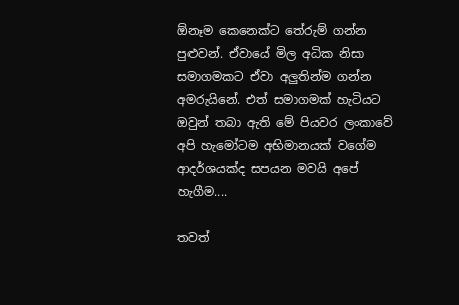ඕනෑම කෙනෙක්ට තේරුම් ගන්න පුළුවන්. ඒවායේ මිල අධික නිසා සමාගමකට ඒවා අලුතින්ම ගන්න අමරුයිනේ. එත් සමාගමක් හැටියට ඔවුන් තබා ඇති මේ පියවර ලංකාවේ අපි හැමෝටම අභිමානයක් වගේම ආදර්ශයක්ද සපයන මවයි අපේ හැගීම....

තවත්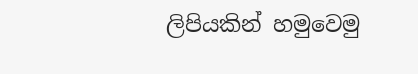ලිපියකින් හමුවෙමු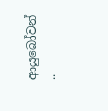ආයුබෝවන් ..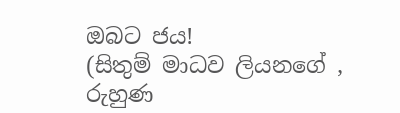ඔබට ජය!
(සිතුම් මාධව ලියනගේ , රුහුණ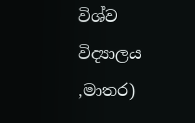විශ්ව විද්‍යාලය ,මාතර)